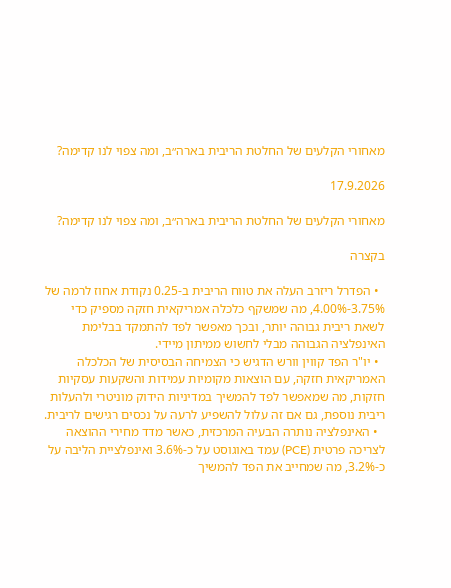מאחורי הקלעים של החלטת הריבית בארה״ב, ומה צפוי לנו קדימה?

17.9.2026

מאחורי הקלעים של החלטת הריבית בארה״ב, ומה צפוי לנו קדימה?

בקצרה

  • הפדרל ריזרב העלה את טווח הריבית ב-0.25 נקודת אחוז לרמה של 3.75%-4.00%, מה שמשקף כלכלה אמריקאית חזקה מספיק כדי לשאת ריבית גבוהה יותר, ובכך מאפשר לפד להתמקד בבלימת האינפלציה הגבוהה מבלי לחשוש ממיתון מיידי.
  • יו"ר הפד קווין וורש הדגיש כי הצמיחה הבסיסית של הכלכלה האמריקאית חזקה, עם הוצאות מקומיות עמידות והשקעות עסקיות חזקות, מה שמאפשר לפד להמשיך במדיניות הידוק מוניטרי ולהעלות ריבית נוספת, גם אם זה עלול להשפיע לרעה על נכסים רגישים לריבית.
  • האינפלציה נותרה הבעיה המרכזית, כאשר מדד מחירי ההוצאה לצריכה פרטית (PCE) עמד באוגוסט על כ-3.6% ואינפלציית הליבה על כ-3.2%, מה שמחייב את הפד להמשיך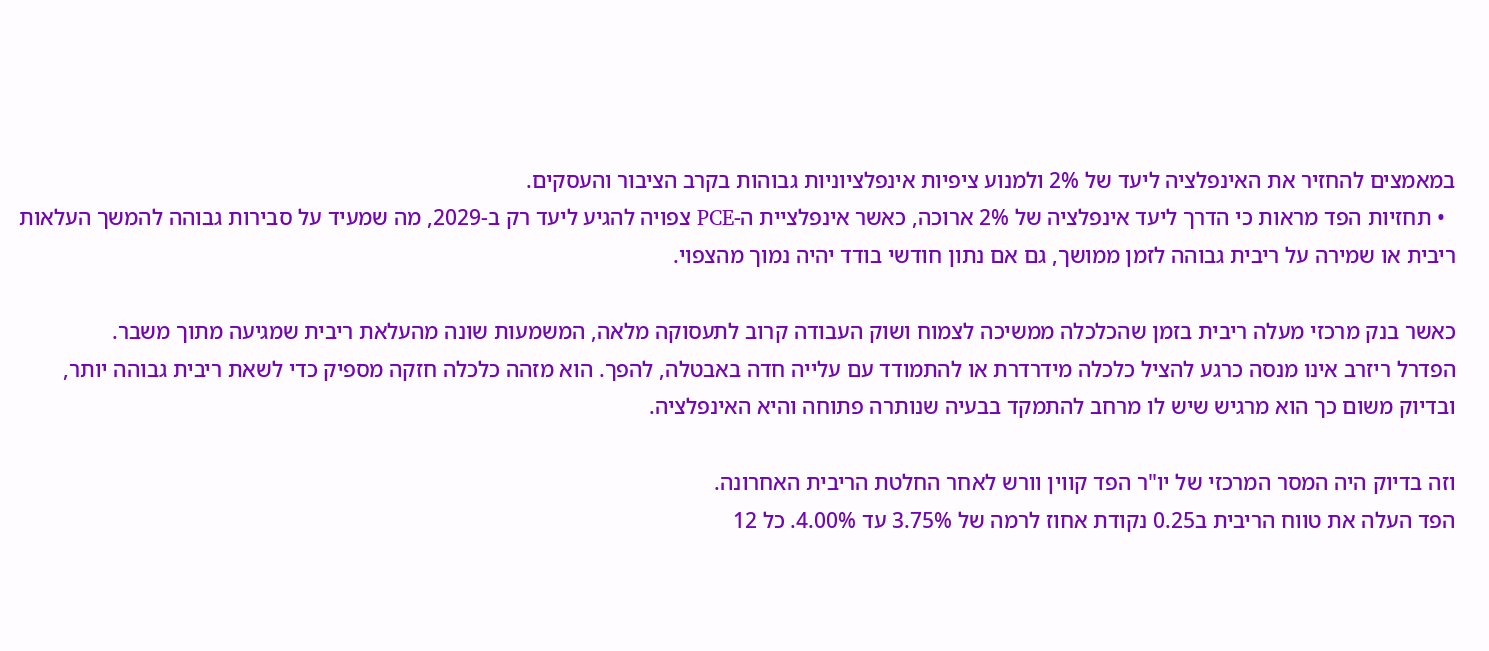במאמצים להחזיר את האינפלציה ליעד של 2% ולמנוע ציפיות אינפלציוניות גבוהות בקרב הציבור והעסקים.
  • תחזיות הפד מראות כי הדרך ליעד אינפלציה של 2% ארוכה, כאשר אינפלציית ה-PCE צפויה להגיע ליעד רק ב-2029, מה שמעיד על סבירות גבוהה להמשך העלאות ריבית או שמירה על ריבית גבוהה לזמן ממושך, גם אם נתון חודשי בודד יהיה נמוך מהצפוי.

כאשר בנק מרכזי מעלה ריבית בזמן שהכלכלה ממשיכה לצמוח ושוק העבודה קרוב לתעסוקה מלאה, המשמעות שונה מהעלאת ריבית שמגיעה מתוך משבר.
הפדרל ריזרב אינו מנסה כרגע להציל כלכלה מידרדרת או להתמודד עם עלייה חדה באבטלה, להפך. הוא מזהה כלכלה חזקה מספיק כדי לשאת ריבית גבוהה יותר, ובדיוק משום כך הוא מרגיש שיש לו מרחב להתמקד בבעיה שנותרה פתוחה והיא האינפלציה.

וזה בדיוק היה המסר המרכזי של יו"ר הפד קווין וורש לאחר החלטת הריבית האחרונה.
הפד העלה את טווח הריבית ב0.25 נקודת אחוז לרמה של 3.75% עד 4.00%. כל 12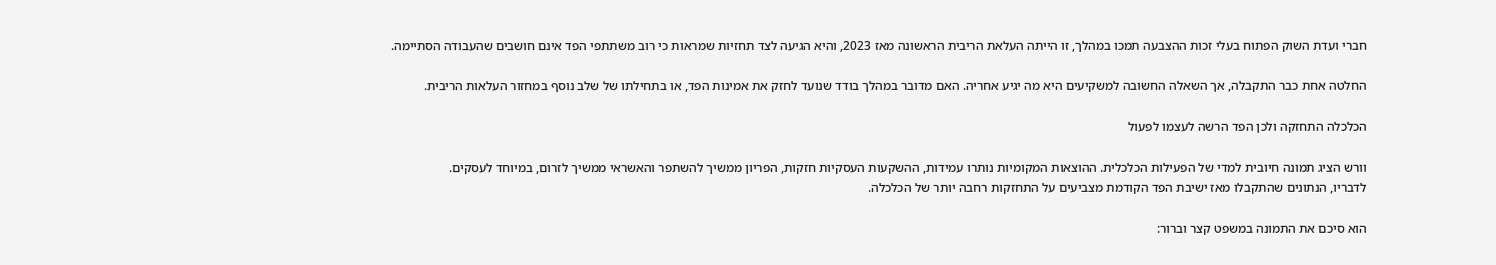חברי ועדת השוק הפתוח בעלי זכות ההצבעה תמכו במהלך, זו הייתה העלאת הריבית הראשונה מאז 2023, והיא הגיעה לצד תחזיות שמראות כי רוב משתתפי הפד אינם חושבים שהעבודה הסתיימה.

החלטה אחת כבר התקבלה, אך השאלה החשובה למשקיעים היא מה יגיע אחריה. האם מדובר במהלך בודד שנועד לחזק את אמינות הפד, או בתחילתו של שלב נוסף במחזור העלאות הריבית.

הכלכלה התחזקה ולכן הפד הרשה לעצמו לפעול

וורש הציג תמונה חיובית למדי של הפעילות הכלכלית. ההוצאות המקומיות נותרו עמידות, ההשקעות העסקיות חזקות, הפריון ממשיך להשתפר והאשראי ממשיך לזרום, במיוחד לעסקים.
לדבריו, הנתונים שהתקבלו מאז ישיבת הפד הקודמת מצביעים על התחזקות רחבה יותר של הכלכלה.

הוא סיכם את התמונה במשפט קצר וברור: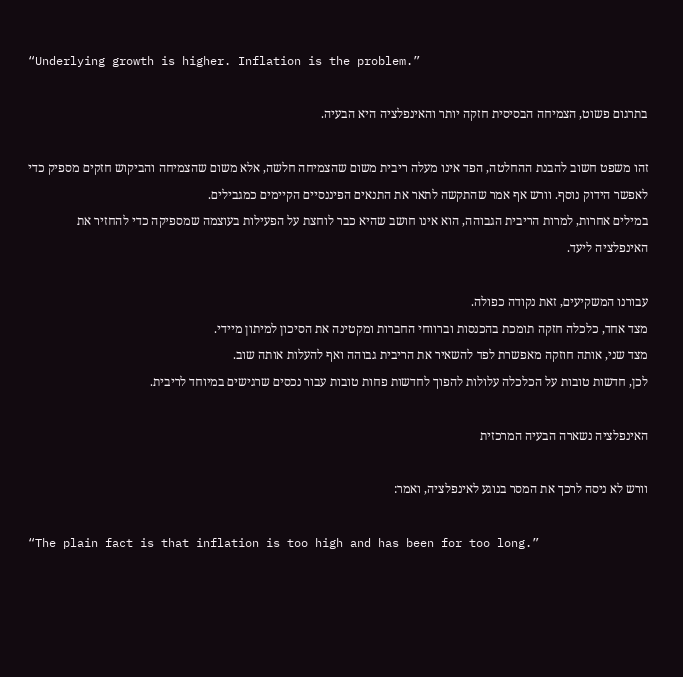“Underlying growth is higher. Inflation is the problem.”

בתרגום פשוט, הצמיחה הבסיסית חזקה יותר והאינפלציה היא הבעיה.

זהו משפט חשוב להבנת ההחלטה, הפד אינו מעלה ריבית משום שהצמיחה חלשה, אלא משום שהצמיחה והביקוש חזקים מספיק כדי לאפשר הידוק נוסף. וורש אף אמר שהתקשה לתאר את התנאים הפיננסיים הקיימים כמגבילים.
במילים אחרות, למרות הריבית הגבוהה, הוא אינו חושב שהיא כבר לוחצת על הפעילות בעוצמה שמספיקה כדי להחזיר את האינפלציה ליעד.

עבורנו המשקיעים, זאת נקודה כפולה.
מצד אחד, כלכלה חזקה תומכת בהכנסות וברווחי החברות ומקטינה את הסיכון למיתון מיידי.
מצד שני, אותה חוזקה מאפשרת לפד להשאיר את הריבית גבוהה ואף להעלות אותה שוב.
לכן, חדשות טובות על הכלכלה עלולות להפוך לחדשות פחות טובות עבור נכסים שרגישים במיוחד לריבית.

האינפלציה נשארה הבעיה המרכזית

וורש לא ניסה לרכך את המסר בנוגע לאינפלציה, ואמר:

“The plain fact is that inflation is too high and has been for too long.”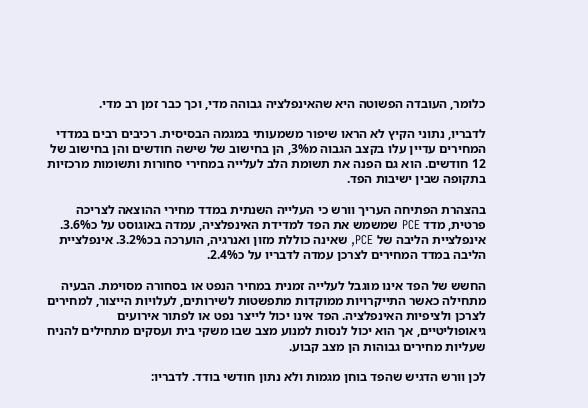כלומר, העובדה הפשוטה היא שהאינפלציה גבוהה מדי, וכך כבר זמן רב מדי.

לדבריו, נתוני הקיץ לא הראו שיפור משמעותי במגמה הבסיסית. רכיבים רבים במדדי המחירים עדיין עלו בקצב הגבוה מ3%, הן בחישוב של שישה חודשים והן בחישוב של 12 חודשים. הוא גם הפנה את תשומת הלב לעלייה במחירי סחורות ותשומות מרכזיות בתקופה שבין ישיבות הפד.

בהצהרת הפתיחה העריך וורש כי העלייה השנתית במדד מחירי ההוצאה לצריכה פרטית, מדד PCE שמשמש את הפד למדידת האינפלציה, עמדה באוגוסט על כ3.6%. אינפלציית הליבה של PCE, שאינה כוללת מזון ואנרגיה, הוערכה בכ3.2%. אינפלציית הליבה במדד המחירים לצרכן עמדה לדבריו על כ2.4%.

החשש של הפד אינו מוגבל לעלייה זמנית במחיר הנפט או בסחורה מסוימת. הבעיה מתחילה כאשר התייקרויות ממוקדות מתפשטות לשירותים, לעלויות הייצור, למחירים לצרכן ולציפיות האינפלציה. הפד אינו יכול לייצר נפט או לפתור אירועים גיאופוליטיים, אך הוא יכול לנסות למנוע מצב שבו משקי בית ועסקים מתחילים להניח שעליות מחירים גבוהות הן מצב קבוע.

לכן וורש הדגיש שהפד בוחן מגמות ולא נתון חודשי בודד. לדבריו: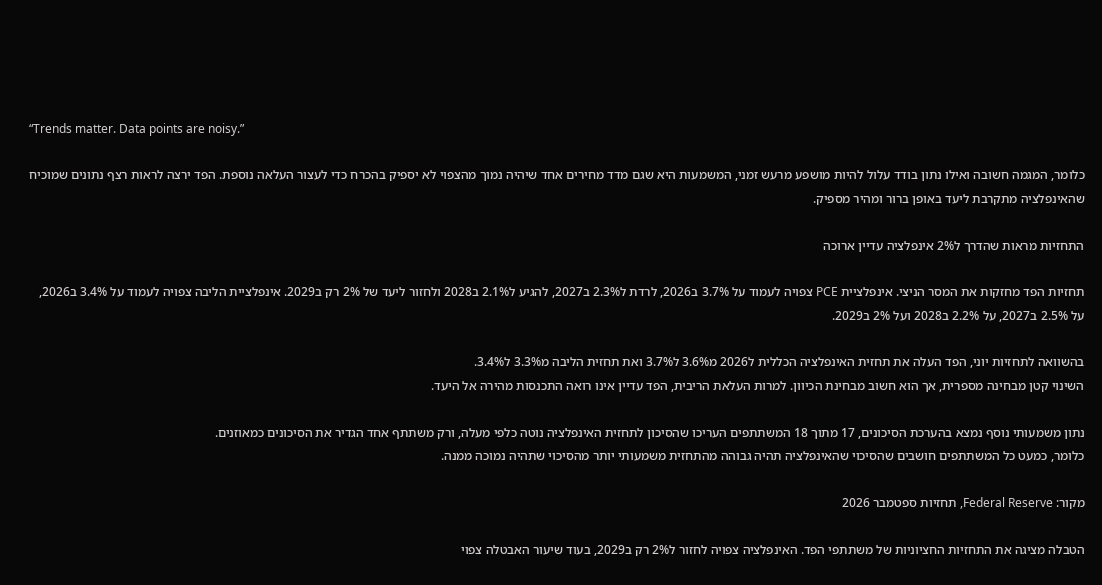“Trends matter. Data points are noisy.”

כלומר, המגמה חשובה ואילו נתון בודד עלול להיות מושפע מרעש זמני, המשמעות היא שגם מדד מחירים אחד שיהיה נמוך מהצפוי לא יספיק בהכרח כדי לעצור העלאה נוספת. הפד ירצה לראות רצף נתונים שמוכיח שהאינפלציה מתקרבת ליעד באופן ברור ומהיר מספיק.

התחזיות מראות שהדרך ל2% אינפלציה עדיין ארוכה

תחזיות הפד מחזקות את המסר הניצי. אינפלציית PCE צפויה לעמוד על 3.7% ב2026, לרדת ל2.3% ב2027, להגיע ל2.1% ב2028 ולחזור ליעד של 2% רק ב2029. אינפלציית הליבה צפויה לעמוד על 3.4% ב2026, על 2.5% ב2027, על 2.2% ב2028 ועל 2% ב2029.

בהשוואה לתחזיות יוני, הפד העלה את תחזית האינפלציה הכללית ל2026 מ3.6% ל3.7% ואת תחזית הליבה מ3.3% ל3.4%.
השינוי קטן מבחינה מספרית, אך הוא חשוב מבחינת הכיוון. למרות העלאת הריבית, הפד עדיין אינו רואה התכנסות מהירה אל היעד.

נתון משמעותי נוסף נמצא בהערכת הסיכונים, 17 מתוך 18 המשתתפים העריכו שהסיכון לתחזית האינפלציה נוטה כלפי מעלה, ורק משתתף אחד הגדיר את הסיכונים כמאוזנים.
כלומר, כמעט כל המשתתפים חושבים שהסיכוי שהאינפלציה תהיה גבוהה מהתחזית משמעותי יותר מהסיכוי שתהיה נמוכה ממנה.

מקור: Federal Reserve, תחזיות ספטמבר 2026

הטבלה מציגה את התחזיות החציוניות של משתתפי הפד. האינפלציה צפויה לחזור ל2% רק ב2029, בעוד שיעור האבטלה צפוי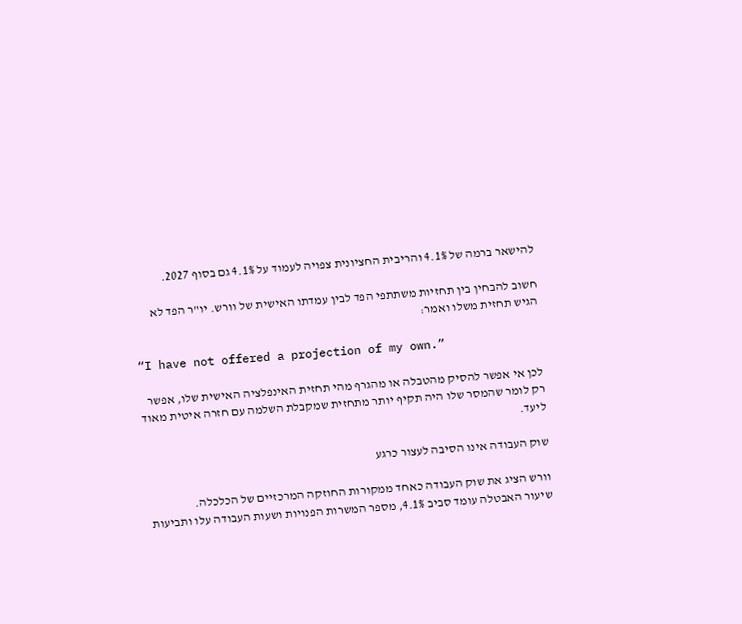להישאר ברמה של 4.1% והריבית החציונית צפויה לעמוד על 4.1% גם בסוף 2027.

חשוב להבחין בין תחזיות משתתפי הפד לבין עמדתו האישית של וורש. יו"ר הפד לא הגיש תחזית משלו ואמר:

“I have not offered a projection of my own.”

לכן אי אפשר להסיק מהטבלה או מהגרף מהי תחזית האינפלציה האישית שלו, אפשר רק לומר שהמסר שלו היה תקיף יותר מתחזית שמקבלת השלמה עם חזרה איטית מאוד ליעד.

שוק העבודה אינו הסיבה לעצור כרגע

וורש הציג את שוק העבודה כאחד ממקורות החוזקה המרכזיים של הכלכלה.
שיעור האבטלה עומד סביב 4.1%, מספר המשרות הפנויות ושעות העבודה עלו ותביעות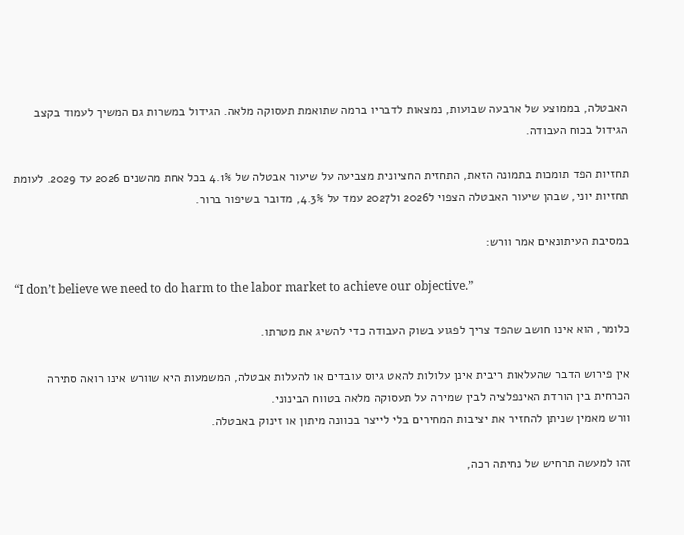האבטלה, בממוצע של ארבעה שבועות, נמצאות לדבריו ברמה שתואמת תעסוקה מלאה. הגידול במשרות גם המשיך לעמוד בקצב הגידול בכוח העבודה.

תחזיות הפד תומכות בתמונה הזאת, התחזית החציונית מצביעה על שיעור אבטלה של 4.1% בכל אחת מהשנים 2026 עד 2029. לעומת תחזיות יוני, שבהן שיעור האבטלה הצפוי ל2026 ול2027 עמד על 4.3%, מדובר בשיפור ברור.

במסיבת העיתונאים אמר וורש:

“I don’t believe we need to do harm to the labor market to achieve our objective.”

כלומר, הוא אינו חושב שהפד צריך לפגוע בשוק העבודה כדי להשיג את מטרתו.

אין פירוש הדבר שהעלאות ריבית אינן עלולות להאט גיוס עובדים או להעלות אבטלה, המשמעות היא שוורש אינו רואה סתירה הכרחית בין הורדת האינפלציה לבין שמירה על תעסוקה מלאה בטווח הבינוני.
וורש מאמין שניתן להחזיר את יציבות המחירים בלי לייצר בכוונה מיתון או זינוק באבטלה.

זהו למעשה תרחיש של נחיתה רכה,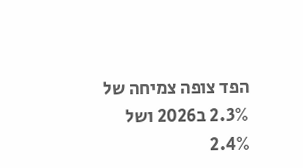הפד צופה צמיחה של 2.3% ב2026 ושל 2.4%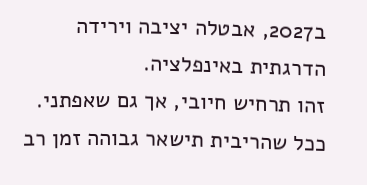ב2027, אבטלה יציבה וירידה הדרגתית באינפלציה.
זהו תרחיש חיובי, אך גם שאפתני. ככל שהריבית תישאר גבוהה זמן רב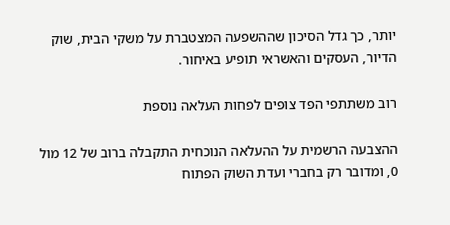יותר, כך גדל הסיכון שההשפעה המצטברת על משקי הבית, שוק הדיור, העסקים והאשראי תופיע באיחור.

רוב משתתפי הפד צופים לפחות העלאה נוספת

ההצבעה הרשמית על ההעלאה הנוכחית התקבלה ברוב של 12 מול 0, ומדובר רק בחברי ועדת השוק הפתוח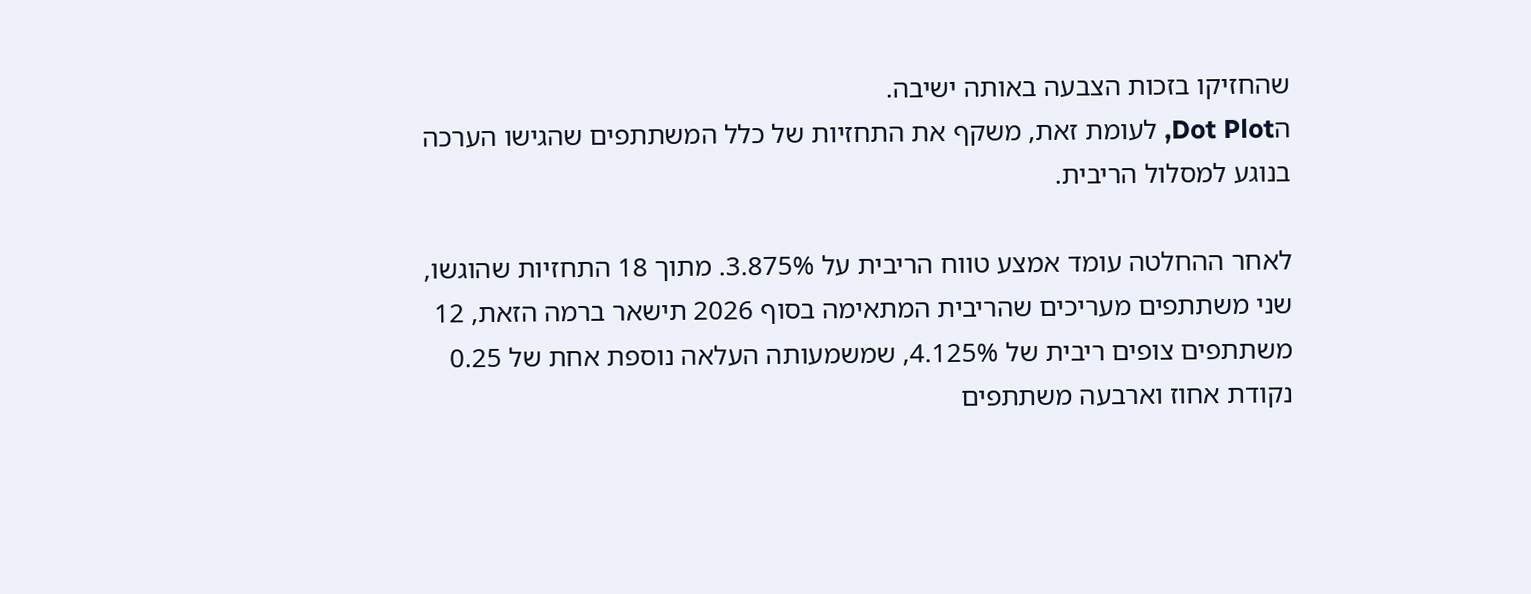שהחזיקו בזכות הצבעה באותה ישיבה.
הDot Plot, לעומת זאת, משקף את התחזיות של כלל המשתתפים שהגישו הערכה בנוגע למסלול הריבית.

לאחר ההחלטה עומד אמצע טווח הריבית על 3.875%. מתוך 18 התחזיות שהוגשו, שני משתתפים מעריכים שהריבית המתאימה בסוף 2026 תישאר ברמה הזאת, 12 משתתפים צופים ריבית של 4.125%, שמשמעותה העלאה נוספת אחת של 0.25 נקודת אחוז וארבעה משתתפים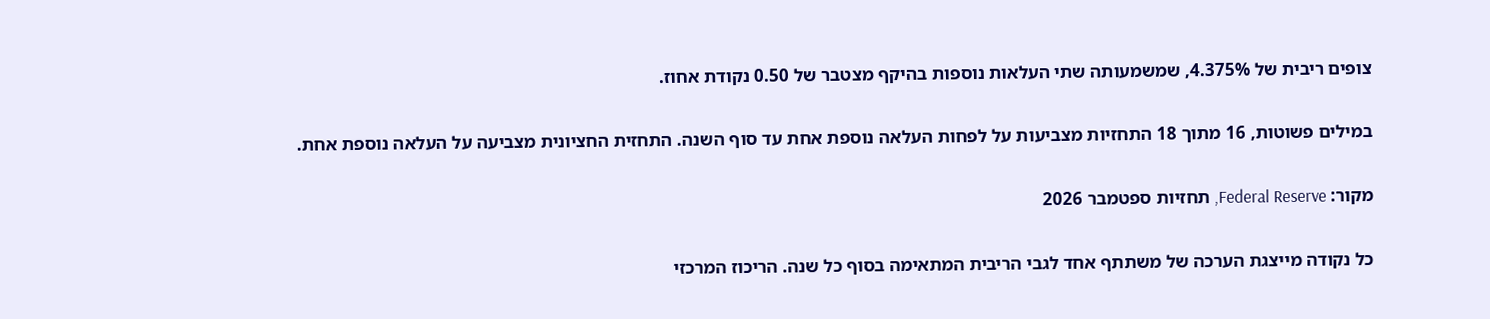צופים ריבית של 4.375%, שמשמעותה שתי העלאות נוספות בהיקף מצטבר של 0.50 נקודת אחוז.

במילים פשוטות, 16 מתוך 18 התחזיות מצביעות על לפחות העלאה נוספת אחת עד סוף השנה. התחזית החציונית מצביעה על העלאה נוספת אחת.

מקור: Federal Reserve, תחזיות ספטמבר 2026

כל נקודה מייצגת הערכה של משתתף אחד לגבי הריבית המתאימה בסוף כל שנה. הריכוז המרכזי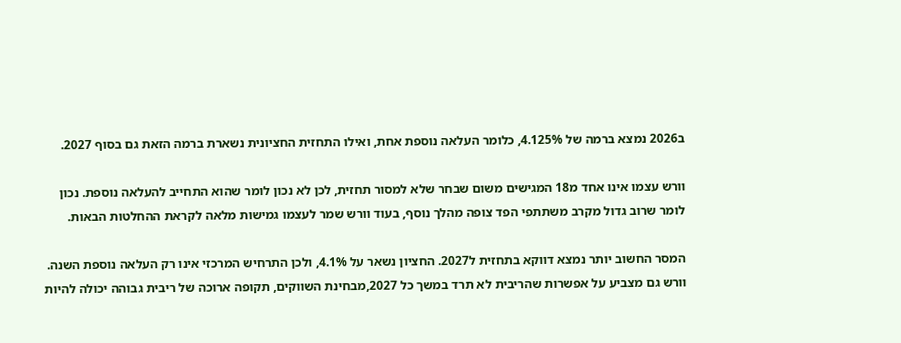ב2026 נמצא ברמה של 4.125%, כלומר העלאה נוספת אחת, ואילו התחזית החציונית נשארת ברמה הזאת גם בסוף 2027.

וורש עצמו אינו אחד מ18 המגישים משום שבחר שלא למסור תחזית, לכן לא נכון לומר שהוא התחייב להעלאה נוספת. נכון לומר שרוב גדול מקרב משתתפי הפד צופה מהלך נוסף, בעוד וורש שמר לעצמו גמישות מלאה לקראת ההחלטות הבאות.

המסר החשוב יותר נמצא דווקא בתחזית ל2027. החציון נשאר על 4.1%, ולכן התרחיש המרכזי אינו רק העלאה נוספת השנה.
וורש גם מצביע על אפשרות שהריבית לא תרד במשך כל 2027,מבחינת השווקים, תקופה ארוכה של ריבית גבוהה יכולה להיות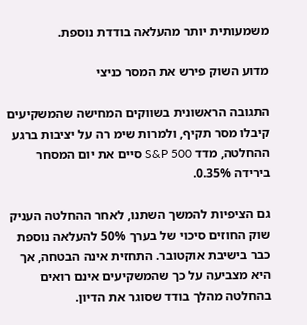משמעותית יותר מהעלאה בודדת נוספת.

מדוע השוק פירש את המסר כניצי

התגובה הראשונית בשווקים המחישה שהמשקיעים קיבלו מסר תקיף, ולמרות שימ רה על יציבות ברגע ההחלטה, מדד S&P 500 סיים את יום המסחר בירידה 0.35%.

גם הציפיות להמשך השתנו, לאחר ההחלטה העניק שוק החוזים סיכוי של בערך 50% להעלאה נוספת כבר בישיבת אוקטובר. התחזית אינה הבטחה, אך היא מצביעה על כך שהמשקיעים אינם רואים בהחלטה מהלך בודד שסוגר את הדיון.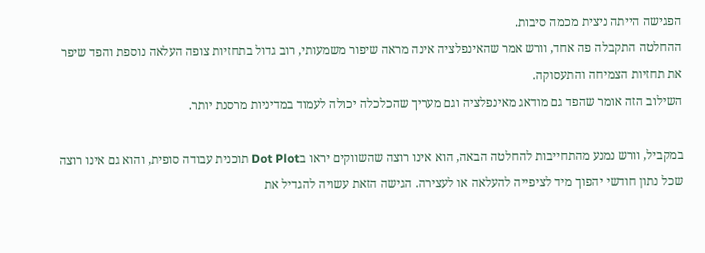הפגישה הייתה ניצית מכמה סיבות.
ההחלטה התקבלה פה אחד, וורש אמר שהאינפלציה אינה מראה שיפור משמעותי, רוב גדול בתחזיות צופה העלאה נוספת והפד שיפר את תחזיות הצמיחה והתעסוקה.
השילוב הזה אומר שהפד גם מודאג מאינפלציה וגם מעריך שהכלכלה יכולה לעמוד במדיניות מרסנת יותר.

במקביל, וורש נמנע מהתחייבות להחלטה הבאה, הוא אינו רוצה שהשווקים יראו בDot Plot תוכנית עבודה סופית, והוא גם אינו רוצה שכל נתון חודשי יהפוך מיד לציפייה להעלאה או לעצירה. הגישה הזאת עשויה להגדיל את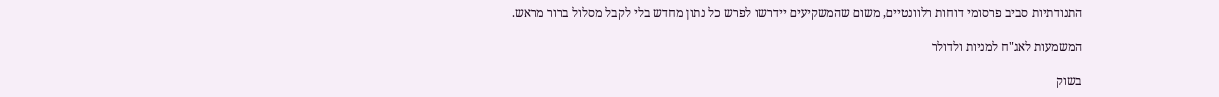התנודתיות סביב פרסומי דוחות רלוונטיים, משום שהמשקיעים יידרשו לפרש כל נתון מחדש בלי לקבל מסלול ברור מראש.

המשמעות לאג"ח למניות ולדולר

בשוק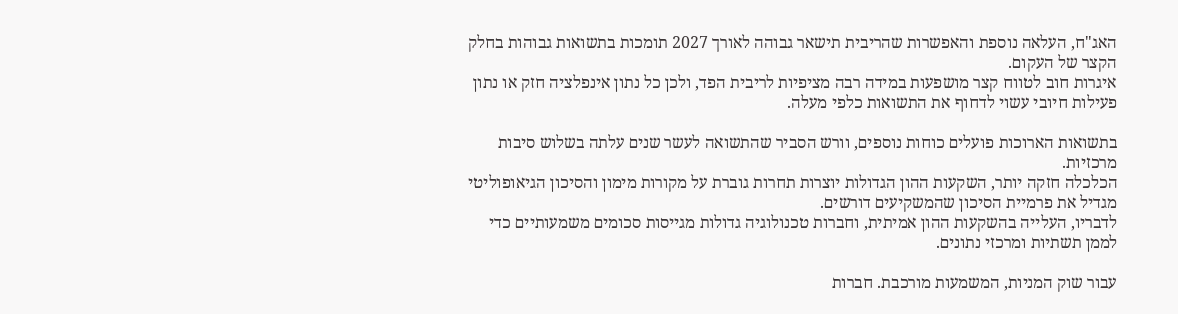האג"ח, העלאה נוספת והאפשרות שהריבית תישאר גבוהה לאורך 2027 תומכות בתשואות גבוהות בחלק הקצר של העקום.
איגרות חוב לטווח קצר מושפעות במידה רבה מציפיות לריבית הפד, ולכן כל נתון אינפלציה חזק או נתון פעילות חיובי עשוי לדחוף את התשואות כלפי מעלה.

בתשואות הארוכות פועלים כוחות נוספים, וורש הסביר שהתשואה לעשר שנים עלתה בשלוש סיבות מרכזיות.
הכלכלה חזקה יותר, השקעות ההון הגדולות יוצרות תחרות גוברת על מקורות מימון והסיכון הגיאופוליטי מגדיל את פרמיית הסיכון שהמשקיעים דורשים.
לדבריו, העלייה בהשקעות ההון אמיתית, וחברות טכנולוגיה גדולות מגייסות סכומים משמעותיים כדי לממן תשתיות ומרכזי נתונים.

עבור שוק המניות, המשמעות מורכבת. חברות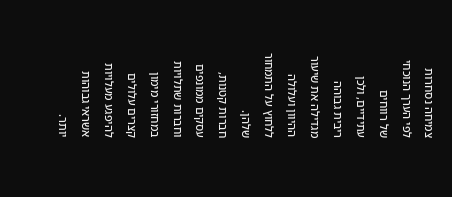צמיחה נסחרות לפי הערך הנוכחי של רווחים עתידיים, ולכן ריבית גבוהה מגדילה את שיעור ההיוון ועלולה ללחוץ על התמחור שלהן.
חברות קטנות, עסקים ממונפים וחברות שתלויות במחזורי מימון קצרים עלולים להיפגע מעלויות אשראי גבוהות יותר.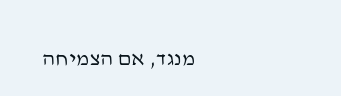מנגד, אם הצמיחה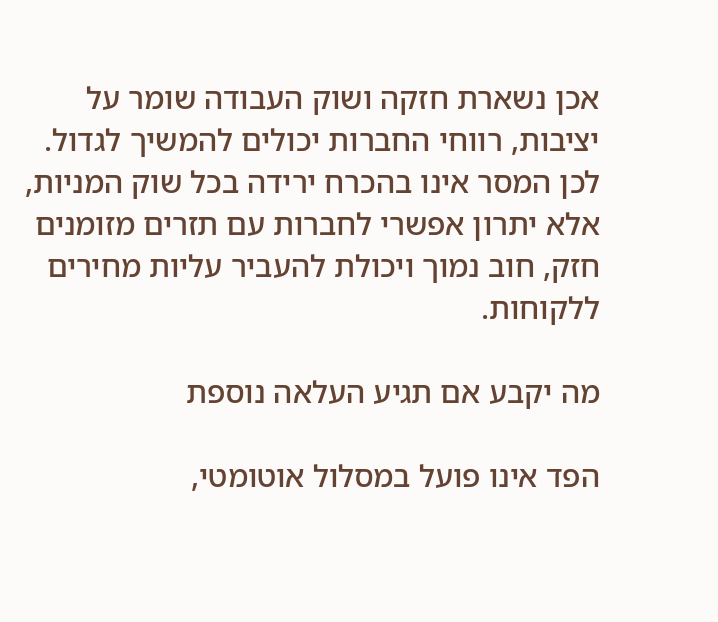אכן נשארת חזקה ושוק העבודה שומר על יציבות, רווחי החברות יכולים להמשיך לגדול. לכן המסר אינו בהכרח ירידה בכל שוק המניות, אלא יתרון אפשרי לחברות עם תזרים מזומנים חזק, חוב נמוך ויכולת להעביר עליות מחירים ללקוחות.

מה יקבע אם תגיע העלאה נוספת

הפד אינו פועל במסלול אוטומטי,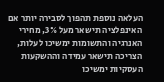העלאה נוספת תהפוך לסבירה יותר אם האינפלציה תישאר מעל 3%, מחירי האנרגיה והתשומות ימשיכו לעלות, הצריכה תישאר עמידה וההשקעות העסקיות ימשיכו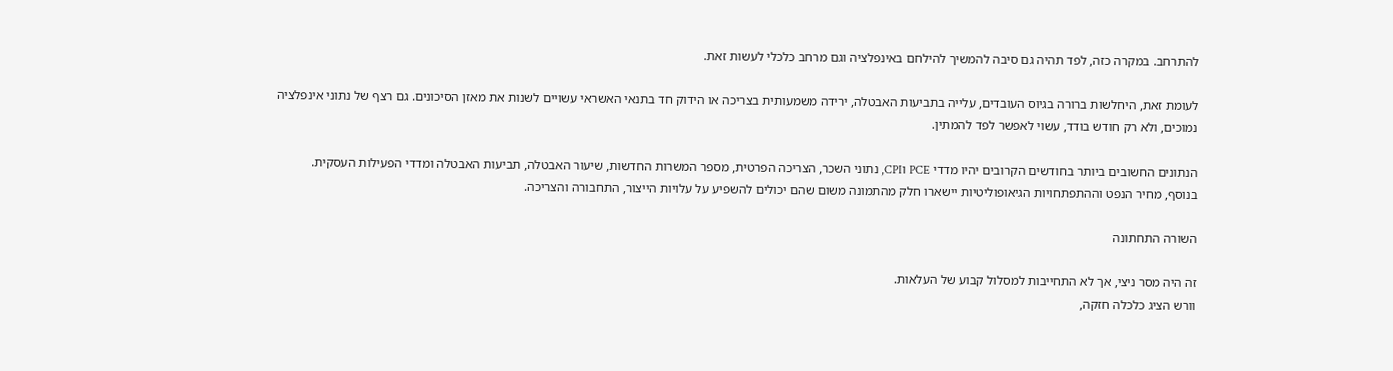להתרחב. במקרה כזה, לפד תהיה גם סיבה להמשיך להילחם באינפלציה וגם מרחב כלכלי לעשות זאת.

לעומת זאת, היחלשות ברורה בגיוס העובדים, עלייה בתביעות האבטלה, ירידה משמעותית בצריכה או הידוק חד בתנאי האשראי עשויים לשנות את מאזן הסיכונים. גם רצף של נתוני אינפלציה נמוכים, ולא רק חודש בודד, עשוי לאפשר לפד להמתין.

הנתונים החשובים ביותר בחודשים הקרובים יהיו מדדי PCE וCPI, נתוני השכר, הצריכה הפרטית, מספר המשרות החדשות, שיעור האבטלה, תביעות האבטלה ומדדי הפעילות העסקית.
בנוסף, מחיר הנפט וההתפתחויות הגיאופוליטיות יישארו חלק מהתמונה משום שהם יכולים להשפיע על עלויות הייצור, התחבורה והצריכה.

השורה התחתונה

זה היה מסר ניצי, אך לא התחייבות למסלול קבוע של העלאות.
וורש הציג כלכלה חזקה,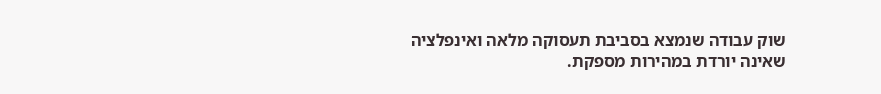שוק עבודה שנמצא בסביבת תעסוקה מלאה ואינפלציה שאינה יורדת במהירות מספקת.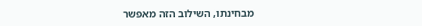מבחינתו, השילוב הזה מאפשר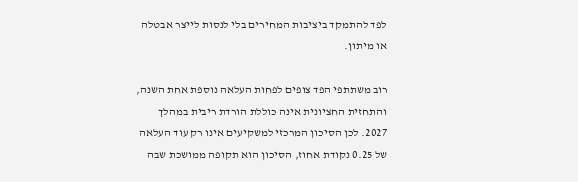לפד להתמקד ביציבות המחירים בלי לנסות לייצר אבטלה או מיתון.

רוב משתתפי הפד צופים לפחות העלאה נוספת אחת השנה, והתחזית החציונית אינה כוללת הורדת ריבית במהלך 2027. לכן הסיכון המרכזי למשקיעים אינו רק עוד העלאה של 0.25 נקודת אחוז, הסיכון הוא תקופה ממושכת שבה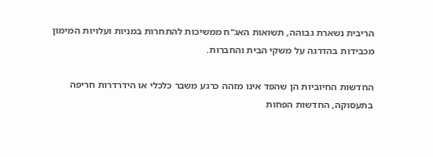הריבית נשארת גבוהה, תשואות האג"ח ממשיכות להתחרות במניות ועלויות המימון מכבידות בהדרגה על משקי הבית והחברות.

החדשות החיוביות הן שהפד אינו מזהה כרגע משבר כלכלי או הידרדרות חריפה בתעסוקה, החדשות הפחות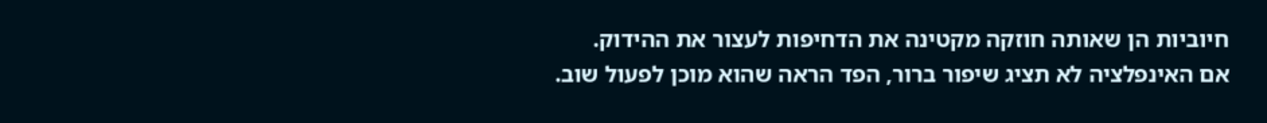חיוביות הן שאותה חוזקה מקטינה את הדחיפות לעצור את ההידוק.
אם האינפלציה לא תציג שיפור ברור, הפד הראה שהוא מוכן לפעול שוב.